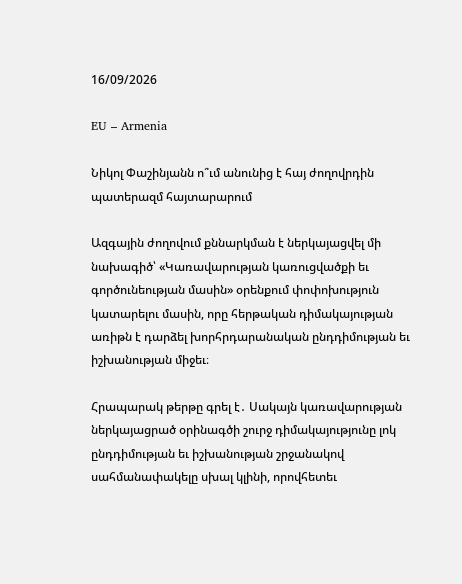16/09/2026

EU – Armenia

Նիկոլ Փաշինյանն ո՞ւմ անունից է հայ ժողովրդին պատերազմ հայտարարում

Ազգային ժողովում քննարկման է ներկայացվել մի նախագիծ՝ «Կառավարության կառուցվածքի եւ գործունեության մասին» օրենքում փոփոխություն կատարելու մասին, որը հերթական դիմակայության առիթն է դարձել խորհրդարանական ընդդիմության եւ իշխանության միջեւ։

Հրապարակ թերթը գրել է․ Սակայն կառավարության ներկայացրած օրինագծի շուրջ դիմակայությունը լոկ ընդդիմության եւ իշխանության շրջանակով սահմանափակելը սխալ կլինի, որովհետեւ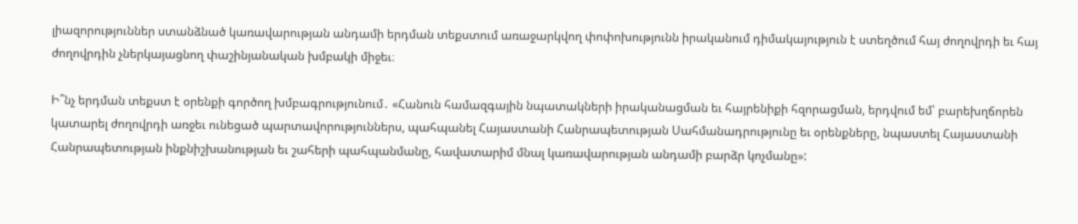լիազորություններ ստանձնած կառավարության անդամի երդման տեքստում առաջարկվող փոփոխությունն իրականում դիմակայություն է ստեղծում հայ ժողովրդի եւ հայ ժողովրդին չներկայացնող փաշինյանական խմբակի միջեւ։

Ի՞նչ երդման տեքստ է օրենքի գործող խմբագրությունում․ «Հանուն համազգային նպատակների իրականացման եւ հայրենիքի հզորացման, երդվում եմ՝ բարեխղճորեն կատարել ժողովրդի առջեւ ունեցած պարտավորություններս, պահպանել Հայաստանի Հանրապետության Սահմանադրությունը եւ օրենքները, նպաստել Հայաստանի Հանրապետության ինքնիշխանության եւ շահերի պահպանմանը, հավատարիմ մնալ կառավարության անդամի բարձր կոչմանը»: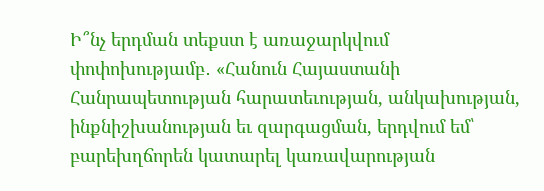Ի՞նչ երդման տեքստ է առաջարկվում փոփոխությամբ․ «Հանուն Հայաստանի Հանրապետության հարատեւության, անկախության, ինքնիշխանության եւ զարգացման, երդվում եմ՝ բարեխղճորեն կատարել կառավարության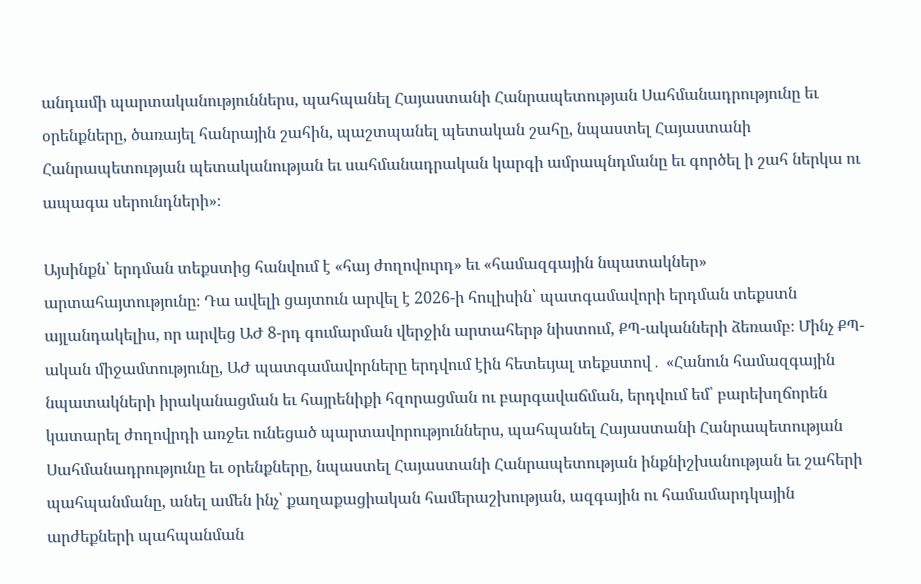անդամի պարտականություններս, պահպանել Հայաստանի Հանրապետության Սահմանադրությունը եւ օրենքները, ծառայել հանրային շահին, պաշտպանել պետական շահը, նպաստել Հայաստանի Հանրապետության պետականության եւ սահմանադրական կարգի ամրապնդմանը եւ գործել ի շահ ներկա ու ապագա սերունդների»։

Այսինքն՝ երդման տեքստից հանվում է «հայ ժողովուրդ» եւ «համազգային նպատակներ» արտահայտությունը։ Դա ավելի ցայտուն արվել է 2026-ի հուլիսին՝ պատգամավորի երդման տեքստն այլանդակելիս, որ արվեց ԱԺ 8-րդ գումարման վերջին արտահերթ նիստում, ՔՊ-ականների ձեռամբ։ Մինչ ՔՊ-ական միջամտությունը, ԱԺ պատգամավորները երդվում էին հետեւյալ տեքստով․ «Հանուն համազգային նպատակների իրականացման եւ հայրենիքի հզորացման ու բարգավաճման, երդվում եմ՝ բարեխղճորեն կատարել ժողովրդի առջեւ ունեցած պարտավորություններս, պահպանել Հայաստանի Հանրապետության Սահմանադրությունը եւ օրենքները, նպաստել Հայաստանի Հանրապետության ինքնիշխանության եւ շահերի պահպանմանը, անել ամեն ինչ՝ քաղաքացիական համերաշխության, ազգային ու համամարդկային արժեքների պահպանման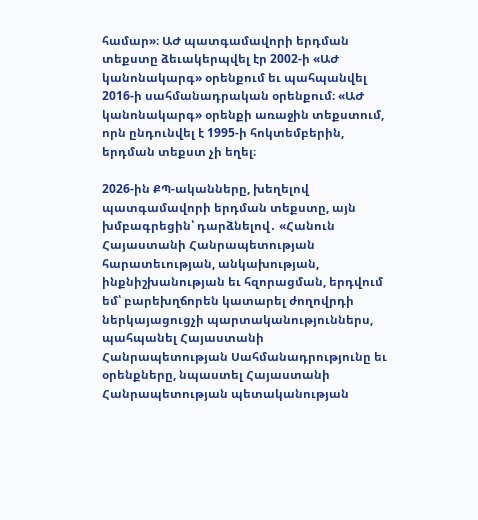համար»։ ԱԺ պատգամավորի երդման տեքստը ձեւակերպվել էր 2002-ի «ԱԺ կանոնակարգ» օրենքում եւ պահպանվել 2016-ի սահմանադրական օրենքում։ «ԱԺ կանոնակարգ» օրենքի առաջին տեքստում, որն ընդունվել է 1995-ի հոկտեմբերին, երդման տեքստ չի եղել։

2026-ին ՔՊ-ականները, խեղելով պատգամավորի երդման տեքստը, այն խմբագրեցին՝ դարձնելով․ «Հանուն Հայաստանի Հանրապետության հարատեւության, անկախության, ինքնիշխանության եւ հզորացման, երդվում եմ՝ բարեխղճորեն կատարել ժողովրդի ներկայացուցչի պարտականություններս, պահպանել Հայաստանի Հանրապետության Սահմանադրությունը եւ օրենքները, նպաստել Հայաստանի Հանրապետության պետականության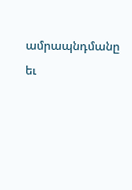ամրապնդմանը եւ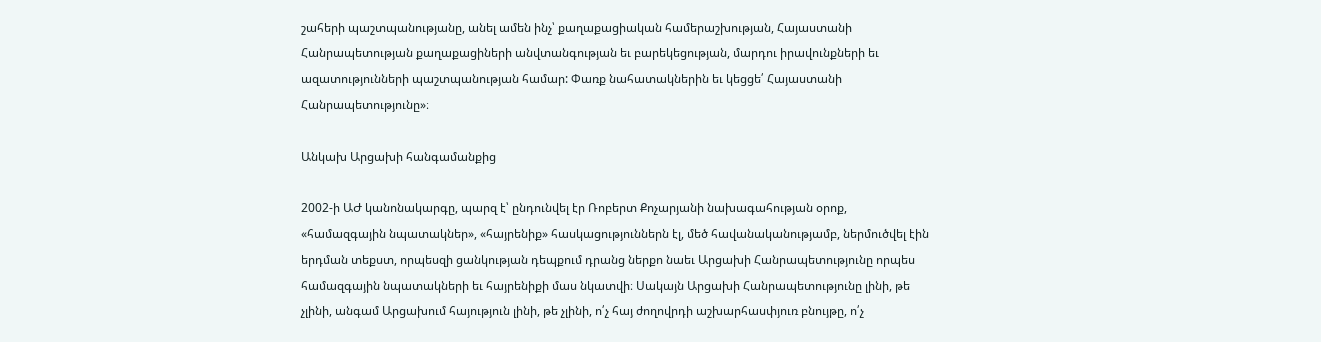շահերի պաշտպանությանը, անել ամեն ինչ՝ քաղաքացիական համերաշխության, Հայաստանի Հանրապետության քաղաքացիների անվտանգության եւ բարեկեցության, մարդու իրավունքների եւ ազատությունների պաշտպանության համար: Փառք նահատակներին եւ կեցցե՛ Հայաստանի Հանրապետությունը»։

Անկախ Արցախի հանգամանքից

2002-ի ԱԺ կանոնակարգը, պարզ է՝ ընդունվել էր Ռոբերտ Քոչարյանի նախագահության օրոք, «համազգային նպատակներ», «հայրենիք» հասկացություններն էլ, մեծ հավանականությամբ, ներմուծվել էին երդման տեքստ, որպեսզի ցանկության դեպքում դրանց ներքո նաեւ Արցախի Հանրապետությունը որպես համազգային նպատակների եւ հայրենիքի մաս նկատվի։ Սակայն Արցախի Հանրապետությունը լինի, թե չլինի, անգամ Արցախում հայություն լինի, թե չլինի, ո՛չ հայ ժողովրդի աշխարհասփյուռ բնույթը, ո՛չ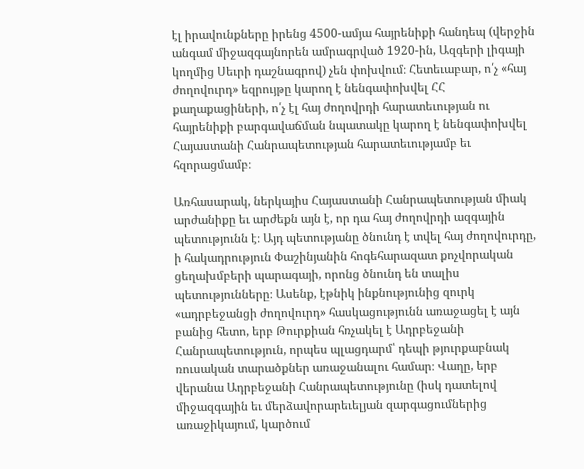էլ իրավունքները իրենց 4500-ամյա հայրենիքի հանդեպ (վերջին անգամ միջազգայնորեն ամրագրված 1920-ին, Ազգերի լիգայի կողմից Սեւրի դաշնագրով) չեն փոխվում։ Հետեւաբար, ո՛չ «հայ ժողովուրդ» եզրույթը կարող է նենգափոխվել ՀՀ քաղաքացիների, ո՛չ էլ հայ ժողովրդի հարատեւության ու հայրենիքի բարգավաճման նպատակը կարող է նենգափոխվել Հայաստանի Հանրապետության հարատեւությամբ եւ հզորացմամբ։

Առհասարակ, ներկայիս Հայաստանի Հանրապետության միակ արժանիքը եւ արժեքն այն է, որ դա հայ ժողովրդի ազգային պետությունն է։ Այդ պետությանը ծնունդ է տվել հայ ժողովուրդը, ի հակադրություն Փաշինյանին հոգեհարազատ քոչվորական ցեղախմբերի պարագայի, որոնց ծնունդ են տալիս պետությունները։ Ասենք, էթնիկ ինքնությունից զուրկ «ադրբեջանցի ժողովուրդ» հասկացությունն առաջացել է այն բանից հետո, երբ Թուրքիան հռչակել է Ադրբեջանի Հանրապետություն, որպես պլացդարմ՝ դեպի թյուրքաբնակ ռուսական տարածքներ առաջանալու համար։ Վաղը, երբ վերանա Ադրբեջանի Հանրապետությունը (իսկ դատելով միջազգային եւ մերձավորարեւելյան զարգացումներից առաջիկայում, կարծում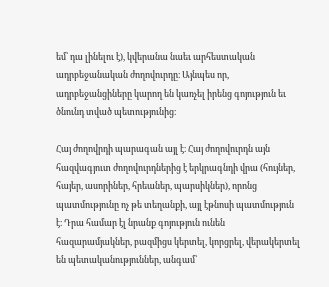եմ՝ դա լինելու է), կվերանա նաեւ արհեստական ադրբեջանական ժողովուրդը։ Այնպես որ, ադրբեջանցիները կարող են կառչել իրենց գոյություն եւ ծնունդ տված պետությունից։

Հայ ժողովրդի պարագան այլ է։ Հայ ժողովուրդն այն հազվագյուտ ժողովուրդներից է երկրագնդի վրա (հույներ, հայեր, ասորիներ, հրեաներ, պարսիկներ), որոնց պատմությունը ոչ թե տեղանքի, այլ էթնոսի պատմություն է։ Դրա համար էլ նրանք գոյություն ունեն հազարամյակներ, բազմիցս կերտել, կորցրել, վերակերտել են պետականություններ, անգամ՝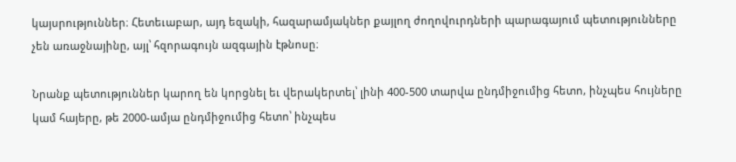կայսրություններ։ Հետեւաբար, այդ եզակի, հազարամյակներ քայլող ժողովուրդների պարագայում պետությունները չեն առաջնայինը, այլ՝ հզորագույն ազգային էթնոսը։

Նրանք պետություններ կարող են կորցնել եւ վերակերտել՝ լինի 400-500 տարվա ընդմիջումից հետո, ինչպես հույները կամ հայերը, թե 2000-ամյա ընդմիջումից հետո՝ ինչպես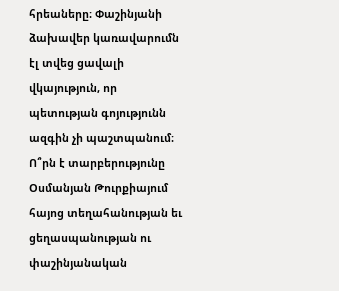հրեաները։ Փաշինյանի ձախավեր կառավարումն էլ տվեց ցավալի վկայություն, որ պետության գոյությունն ազգին չի պաշտպանում։ Ո՞րն է տարբերությունը Օսմանյան Թուրքիայում հայոց տեղահանության եւ ցեղասպանության ու փաշինյանական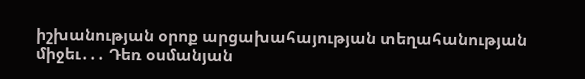իշխանության օրոք արցախահայության տեղահանության միջեւ․․․ Դեռ օսմանյան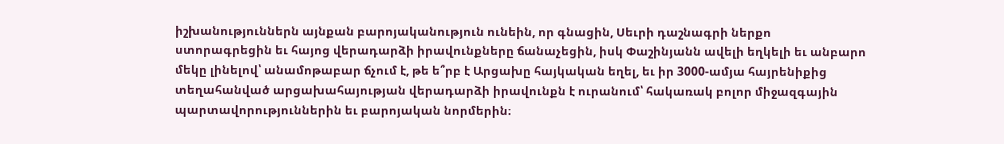իշխանություններն այնքան բարոյականություն ունեին, որ գնացին, Սեւրի դաշնագրի ներքո ստորագրեցին եւ հայոց վերադարձի իրավունքները ճանաչեցին, իսկ Փաշինյանն ավելի եղկելի եւ անբարո մեկը լինելով՝ անամոթաբար ճչում է, թե ե՞րբ է Արցախը հայկական եղել, եւ իր 3000-ամյա հայրենիքից տեղահանված արցախահայության վերադարձի իրավունքն է ուրանում՝ հակառակ բոլոր միջազգային պարտավորություններին եւ բարոյական նորմերին։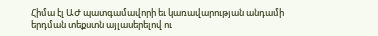Հիմա էլ ԱԺ պատգամավորի եւ կառավարության անդամի երդման տեքստն այլասերելով ու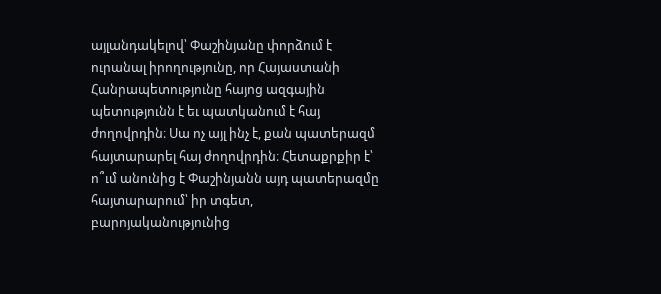այլանդակելով՝ Փաշինյանը փորձում է ուրանալ իրողությունը, որ Հայաստանի Հանրապետությունը հայոց ազգային պետությունն է եւ պատկանում է հայ ժողովրդին։ Սա ոչ այլ ինչ է, քան պատերազմ հայտարարել հայ ժողովրդին։ Հետաքրքիր է՝ ո՞ւմ անունից է Փաշինյանն այդ պատերազմը հայտարարում՝ իր տգետ, բարոյականությունից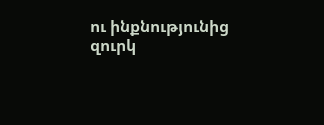ու ինքնությունից զուրկ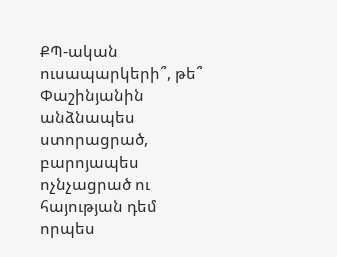ՔՊ-ական ուսապարկերի՞, թե՞ Փաշինյանին անձնապես ստորացրած, բարոյապես ոչնչացրած ու հայության դեմ որպես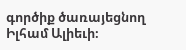գործիք ծառայեցնող Իլհամ Ալիեւի։